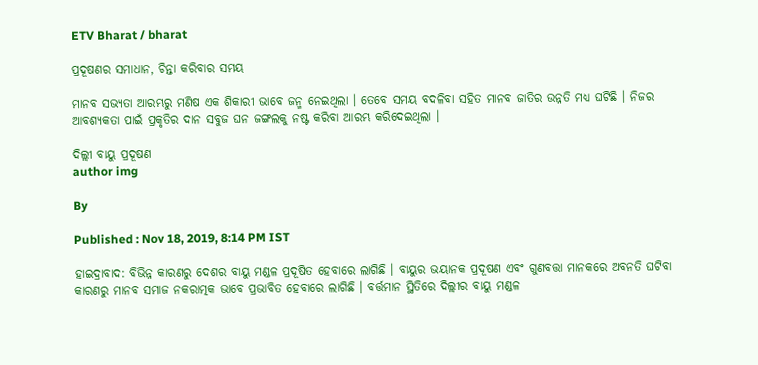ETV Bharat / bharat

ପ୍ରଦୂଷଣର ସମାଧାନ, ଚିନ୍ତା କରିବାର ସମୟ

ମାନବ ସଭ୍ୟତା ଆରମ୍ଭରୁ ମଣିଷ ଏକ ଶିକାରୀ ଭାବେ ଜନ୍ମ ନେଇଥିଲା । ତେବେ ସମୟ ବଦଳିବା ସହିତ ମାନବ ଜାତିର ଉନ୍ନତି ମଧ୍ୟ ଘଟିଛି । ନିଜର ଆବଶ୍ୟକତା ପାଇଁ ପ୍ରକୃତିର ଦାନ ସବୁଜ ଘନ ଜଙ୍ଗଲକୁ ନଷ୍ଟ କରିବା ଆରମ୍ଭ କରିଦେଇଥିଲା ।

ଦିଲ୍ଲୀ ବାୟୁ ପ୍ରଦୂଷଣ
author img

By

Published : Nov 18, 2019, 8:14 PM IST

ହାଇଦ୍ରାବାଦ: ବିଭିନ୍ନ କାରଣରୁ ଦେଶର ବାୟୁ ମଣ୍ଡଳ ପ୍ରଦୂଷିତ ହେବାରେ ଲାଗିଛି । ବାୟୁର ଭୟାନକ ପ୍ରଦୂଷଣ ଏବଂ ଗୁଣବତ୍ତା ମାନକରେ ଅବନତି ଘଟିବା କାରଣରୁ ମାନବ ସମାଜ ନକରାତ୍ମକ ଭାବେ ପ୍ରଭାବିତ ହେବାରେ ଲାଗିଛି । ବର୍ତ୍ତମାନ ସ୍ଥିତିରେ ଦିଲ୍ଲୀର ବାୟୁ ମଣ୍ଡଳ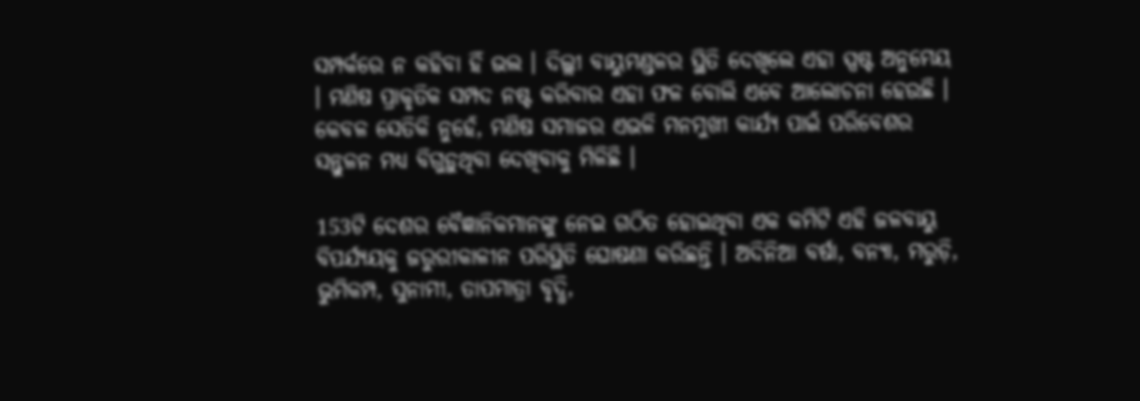ସମ୍ପର୍କରେ ନ କହିବା ହିଁ ଭଲ । ଦିଲ୍ଲୀ ବାୟୁମଣ୍ଡଳର ସ୍ଥିତି ଦେଖିଲେ ଏହା ସ୍ପଷ୍ଟ ଅନୁମେୟ । ମଣିଷ ପ୍ରାକୃତିକ ସମ୍ପଦ ନଷ୍ଟ କରିବାର ଏହା ଫଳ ବୋଲି ଏବେ ଆଲୋଚନା ହେଉଛି । କେବଳ ସେତିକି ନୁହେଁ, ମଣିଷ ସମାଜର ଏଭଳି ମନମୁଖୀ କାର୍ଯ୍ୟ ପାଇଁ ପରିବେଶର ସନ୍ତୁଳନ ମଧ୍ୟ ବିଗୁଡ଼ୁଥିବା ଦେଖିବାକୁ ମିଳିଛି ।

153ଟି ଦେଶର ବୈଜ୍ଞାନିକମାନଙ୍କୁ ନେଇ ଗଠିତ ହୋଇଥିବା ଏକ କମିଟି ଏହି ଜଳବାୟୁ ବିପର୍ଯ୍ୟୟକୁ ଜରୁରୀକାଳୀନ ପରିସ୍ଥିତି ଘୋଷଣା କରିଛନ୍ତି । ଅଦିନିଆ ବର୍ଷା, ବନ୍ୟା, ମରୁଡ଼ି, ଭୁମିକମ୍ପ, ସୁନାମୀ, ତାପମାତ୍ରା ବୃଦ୍ଧି,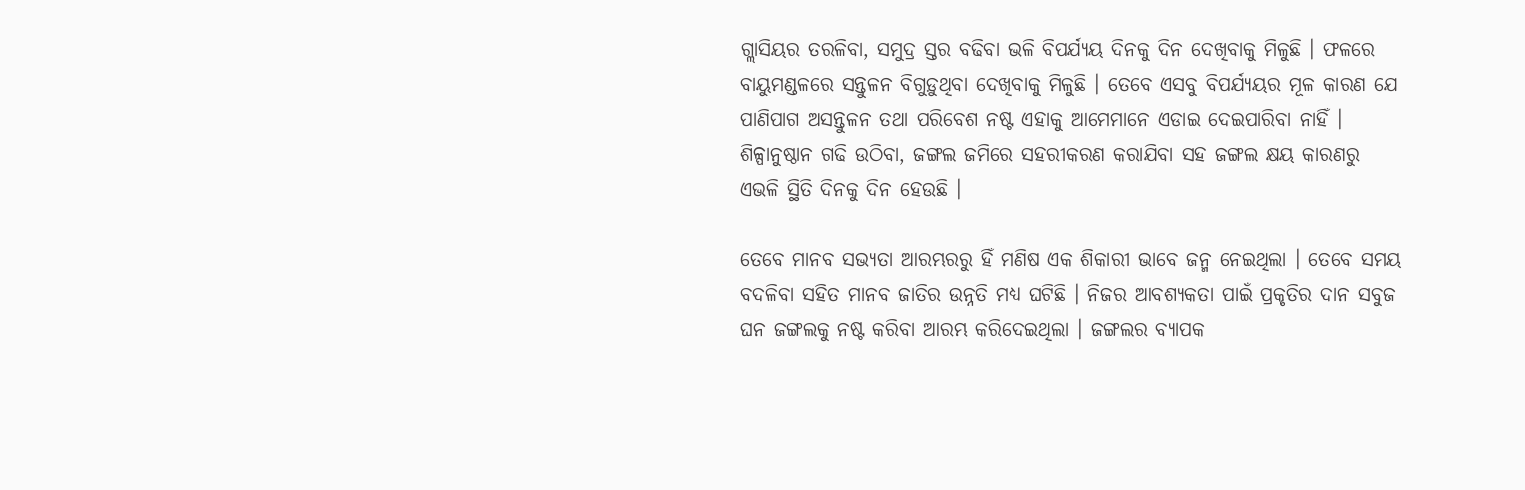ଗ୍ଲାସିୟର ତରଳିବା, ସମୁଦ୍ର ସ୍ତର ବଢିବା ଭଳି ବିପର୍ଯ୍ୟୟ ଦିନକୁ ଦିନ ଦେଖିବାକୁ ମିଳୁଛି । ଫଳରେ ବାୟୁମଣ୍ଡଳରେ ସନ୍ତୁଳନ ବିଗୁଡ଼ୁଥିବା ଦେଖିବାକୁ ମିଳୁଛି । ତେବେ ଏସବୁ ବିପର୍ଯ୍ୟୟର ମୂଳ କାରଣ ଯେ ପାଣିପାଗ ଅସନ୍ତୁଳନ ତଥା ପରିବେଶ ନଷ୍ଟ ଏହାକୁ ଆମେମାନେ ଏଡାଇ ଦେଇପାରିବା ନାହିଁ । ଶିଳ୍ପାନୁଷ୍ଠାନ ଗଢି ଉଠିବା, ଜଙ୍ଗଲ ଜମିରେ ସହରୀକରଣ କରାଯିବା ସହ ଜଙ୍ଗଲ କ୍ଷୟ କାରଣରୁ ଏଭଳି ସ୍ଥିତି ଦିନକୁ ଦିନ ହେଉଛି ।

ତେବେ ମାନବ ସଭ୍ୟତା ଆରମ୍ଭରରୁ ହିଁ ମଣିଷ ଏକ ଶିକାରୀ ଭାବେ ଜନ୍ମ ନେଇଥିଲା । ତେବେ ସମୟ ବଦଳିବା ସହିତ ମାନବ ଜାତିର ଉନ୍ନତି ମଧ୍ୟ ଘଟିଛି । ନିଜର ଆବଶ୍ୟକତା ପାଇଁ ପ୍ରକୃତିର ଦାନ ସବୁଜ ଘନ ଜଙ୍ଗଲକୁ ନଷ୍ଟ କରିବା ଆରମ୍ଭ କରିଦେଇଥିଲା । ଜଙ୍ଗଲର ବ୍ୟାପକ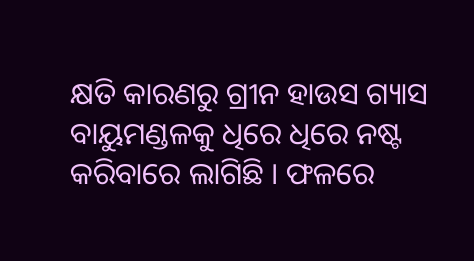କ୍ଷତି କାରଣରୁ ଗ୍ରୀନ ହାଉସ ଗ୍ୟାସ ବାୟୁମଣ୍ଡଳକୁ ଧିରେ ଧିରେ ନଷ୍ଟ କରିବାରେ ଲାଗିଛି । ଫଳରେ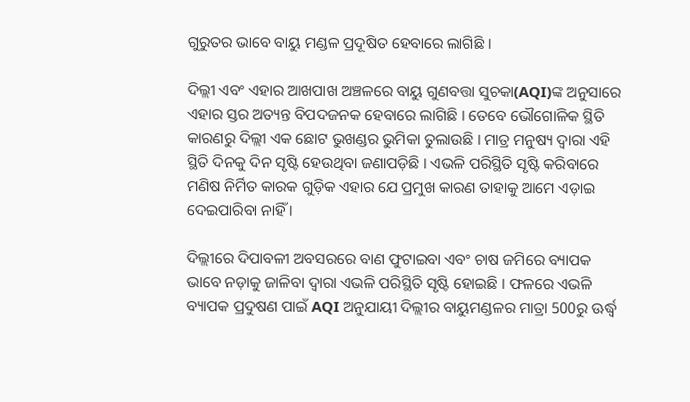ଗୁରୁତର ଭାବେ ବାୟୁ ମଣ୍ଡଳ ପ୍ରଦୂଷିତ ହେବାରେ ଲାଗିଛି ।

ଦିଲ୍ଲୀ ଏବଂ ଏହାର ଆଖପାଖ ଅଞ୍ଚଳରେ ବାୟୁ ଗୁଣବତ୍ତା ସୁଚକା(AQI)ଙ୍କ ଅନୁସାରେ ଏହାର ସ୍ତର ଅତ୍ୟନ୍ତ ବିପଦଜନକ ହେବାରେ ଲାଗିଛି । ତେବେ ଭୌଗୋଳିକ ସ୍ଥିତି କାରଣରୁ ଦିଲ୍ଲୀ ଏକ ଛୋଟ ଭୁଖଣ୍ଡର ଭୁମିକା ତୁଲାଉଛି । ମାତ୍ର ମନୁଷ୍ୟ ଦ୍ବାରା ଏହି ସ୍ଥିତି ଦିନକୁ ଦିନ ସୃଷ୍ଟି ହେଉଥିବା ଜଣାପଡ଼ିଛି । ଏଭଳି ପରିସ୍ଥିତି ସୃଷ୍ଟି କରିବାରେ ମଣିଷ ନିର୍ମିତ କାରକ ଗୁଡ଼ିକ ଏହାର ଯେ ପ୍ରମୁଖ କାରଣ ତାହାକୁ ଆମେ ଏଡ଼ାଇ ଦେଇପାରିବା ନାହିଁ ।

ଦିଲ୍ଲୀରେ ଦିପାବଳୀ ଅବସରରେ ବାଣ ଫୁଟାଇବା ଏବଂ ଚାଷ ଜମିରେ ବ୍ୟାପକ ଭାବେ ନଡ଼ାକୁ ଜାଳିବା ଦ୍ବାରା ଏଭଳି ପରିସ୍ଥିତି ସୃଷ୍ଟି ହୋଇଛି । ଫଳରେ ଏଭଳି ବ୍ୟାପକ ପ୍ରଦୁଷଣ ପାଇଁ AQI ଅନୁଯାୟୀ ଦିଲ୍ଲୀର ବାୟୁମଣ୍ଡଳର ମାତ୍ରା 500ରୁ ଊର୍ଦ୍ଧ୍ବ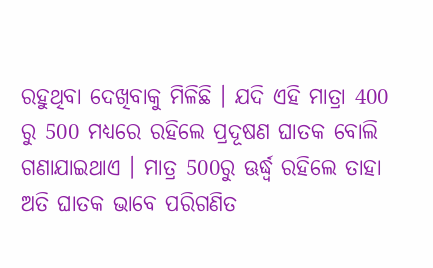ରହୁଥିବା ଦେଖିବାକୁ ମିଳିଛି । ଯଦି ଏହି ମାତ୍ରା 400 ରୁ 500 ମଧ୍ୟରେ ରହିଲେ ପ୍ରଦୂଷଣ ଘାତକ ବୋଲି ଗଣାଯାଇଥାଏ । ମାତ୍ର 500ରୁ ଊର୍ଦ୍ଧ୍ବ ରହିଲେ ତାହା ଅତି ଘାତକ ଭାବେ ପରିଗଣିତ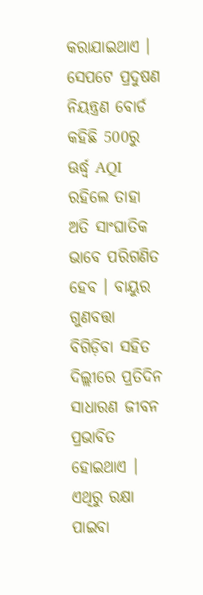କରାଯାଇଥାଏ । ସେପଟେ ପ୍ରଦୁଷଣ ନିୟନ୍ତ୍ରଣ ବୋର୍ଡ କହିଛି 500ରୁ ଊର୍ଦ୍ଧ୍ବ AQI ରହିଲେ ତାହା ଅତି ସାଂଘାତିକ ଭାବେ ପରିଗଣିତ ହେବ । ବାୟୁର ଗୁଣବତ୍ତା ବିଗିଡ଼ିବା ସହିତ ଦିଲ୍ଲୀରେ ପ୍ରତିଦିନ ସାଧାରଣ ଜୀବନ ପ୍ରଭାବିତ ହୋଇଥାଏ । ଏଥିରୁ ରକ୍ଷା ପାଇବା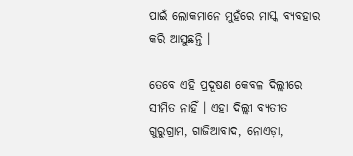ପାଇଁ ଲୋକମାନେ ମୁହଁରେ ମାସ୍କ ବ୍ୟବହାର କରି ଆସୁଛନ୍ତି ।

ତେବେ ଏହି ପ୍ରଦୂଷଣ କେବଳ ଦିଲ୍ଲୀରେ ସୀମିତ ନାହିଁ । ଏହା ଦିଲ୍ଲୀ ବ୍ୟତୀତ ଗୁରୁଗ୍ରାମ, ଗାଜିଆବାଦ, ନୋଏଡ଼ା,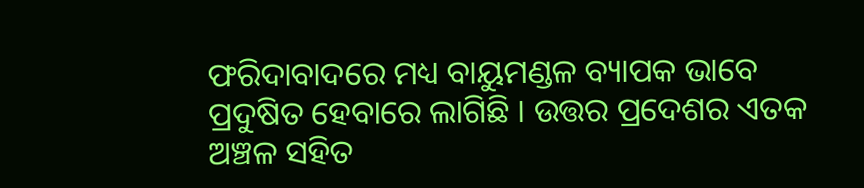ଫରିଦାବାଦରେ ମଧ୍ୟ ବାୟୁମଣ୍ଡଳ ବ୍ୟାପକ ଭାବେ ପ୍ରଦୁଷିତ ହେବାରେ ଲାଗିଛି । ଉତ୍ତର ପ୍ରଦେଶର ଏତକ ଅଞ୍ଚଳ ସହିତ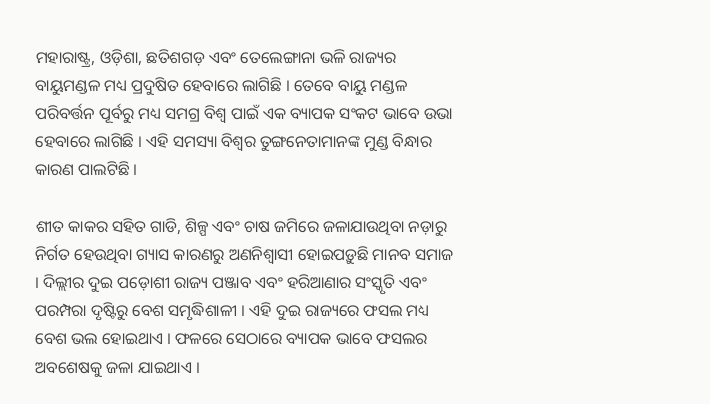ମହାରାଷ୍ଟ୍ର, ଓଡ଼ିଶା, ଛତିଶଗଡ଼ ଏବଂ ତେଲେଙ୍ଗାନା ଭଳି ରାଜ୍ୟର ବାୟୁମଣ୍ଡଳ ମଧ୍ୟ ପ୍ରଦୁଷିତ ହେବାରେ ଲାଗିଛି । ତେବେ ବାୟୁ ମଣ୍ଡଳ ପରିବର୍ତ୍ତନ ପୂର୍ବରୁ ମଧ୍ୟ ସମଗ୍ର ବିଶ୍ବ ପାଇଁ ଏକ ବ୍ୟାପକ ସଂକଟ ଭାବେ ଉଭା ହେବାରେ ଲାଗିଛି । ଏହି ସମସ୍ୟା ବିଶ୍ବର ତୁଙ୍ଗନେତାମାନଙ୍କ ମୁଣ୍ଡ ବିନ୍ଧାର କାରଣ ପାଲଟିଛି ।

ଶୀତ କାକର ସହିତ ଗାଡି, ଶିଳ୍ପ ଏବଂ ଚାଷ ଜମିରେ ଜଳାଯାଉଥିବା ନଡ଼ାରୁ ନିର୍ଗତ ହେଉଥିବା ଗ୍ୟାସ କାରଣରୁ ଅଣନିଶ୍ବାସୀ ହୋଇପଡ଼ୁଛି ମାନବ ସମାଜ । ଦିଲ୍ଲୀର ଦୁଇ ପଡ଼ୋଶୀ ରାଜ୍ୟ ପଞ୍ଜାବ ଏବଂ ହରିଆଣାର ସଂସ୍କୃତି ଏବଂ ପରମ୍ପରା ଦୃଷ୍ଟିରୁ ବେଶ ସମୃଦ୍ଧିଶାଳୀ । ଏହି ଦୁଇ ରାଜ୍ୟରେ ଫସଲ ମଧ୍ୟ ବେଶ ଭଲ ହୋଇଥାଏ । ଫଳରେ ସେଠାରେ ବ୍ୟାପକ ଭାବେ ଫସଲର ଅବଶେଷକୁ ଜଳା ଯାଇଥାଏ ।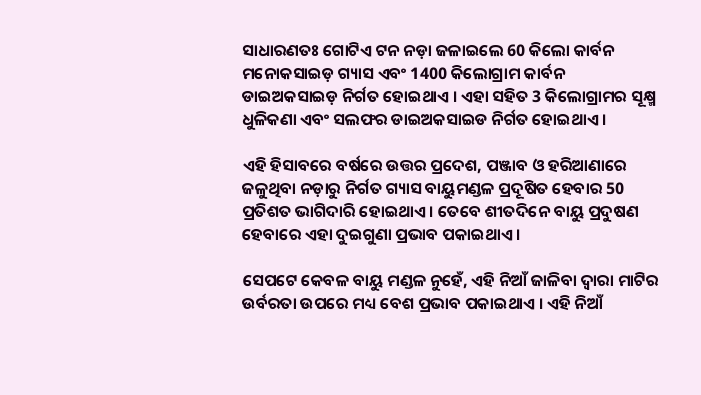ସାଧାରଣତଃ ଗୋଟିଏ ଟନ ନଡ଼ା ଜଳାଇଲେ 60 କିଲୋ କାର୍ବନ ମନୋକସାଇଡ଼ ଗ୍ୟାସ ଏବଂ 1400 କିଲୋଗ୍ରାମ କାର୍ବନ ଡାଇଅକସାଇଡ଼ ନିର୍ଗତ ହୋଇଥାଏ । ଏହା ସହିତ 3 କିଲୋଗ୍ରାମର ସୂକ୍ଷ୍ମ ଧୁଳିକଣା ଏବଂ ସଲଫର ଡାଇଅକସାଇଡ ନିର୍ଗତ ହୋଇଥାଏ ।

ଏହି ହିସାବରେ ବର୍ଷରେ ଉତ୍ତର ପ୍ରଦେଶ, ପଞ୍ଜାବ ଓ ହରିଆଣାରେ ଜଳୁଥିବା ନଡ଼ାରୁ ନିର୍ଗତ ଗ୍ୟାସ ବାୟୁମଣ୍ଡଳ ପ୍ରଦୂଷିତ ହେବାର 50 ପ୍ରତିଶତ ଭାଗିଦାରି ହୋଇଥାଏ । ତେବେ ଶୀତଦିନେ ବାୟୁ ପ୍ରଦୁଷଣ ହେବାରେ ଏହା ଦୁଇଗୁଣା ପ୍ରଭାବ ପକାଇଥାଏ ।

ସେପଟେ କେବଳ ବାୟୁ ମଣ୍ଡଳ ନୁହେଁ, ଏହି ନିଆଁ ଜାଳିବା ଦ୍ବାରା ମାଟିର ଉର୍ବରତା ଉପରେ ମଧ୍ୟ ବେଶ ପ୍ରଭାବ ପକାଇଥାଏ । ଏହି ନିଆଁ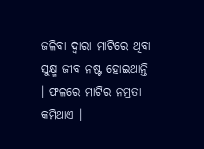ଜଳିବା ଦ୍ବାରା ମାଟିରେ ଥିବା ସୁକ୍ଷ୍ମ ଜୀବ ନଷ୍ଟ ହୋଇଥାନ୍ତି । ଫଳରେ ମାଟିର ନମ୍ରତା କମିଥାଏ ।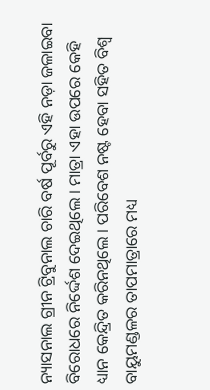ନ୍ୟାସନାଲ ଗ୍ରୀନ ଟ୍ରିବୁନାଲ ଚାରି ବର୍ଷ ପୂର୍ବରୁ ଏହି ନଡ଼ା ଜଳାଇବା ବିରୋଧରେ ନିର୍ଦ୍ଦେଶ ଦେଇଥିଲେ । ମାତ୍ରା ଏହା ଉପରେ କେହି ଧ୍ୟାନ କେନ୍ଦ୍ରିତ କରିନଥିଲେ । ପରିବେଶ ନଷ୍ଟ ହେବା ସହିତ ବିଶ୍ବ ବାୟୁମଣ୍ଡଳର ତାପମାତ୍ରାରେ ମଧ୍ୟ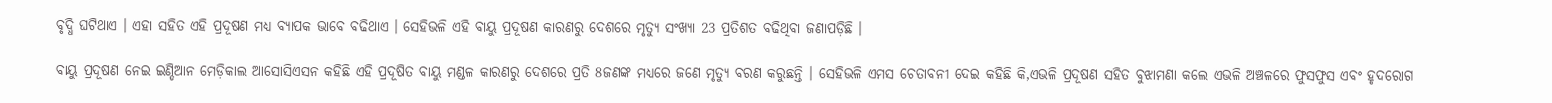ବୃଦ୍ଧି ଘଟିଥାଏ । ଏହା ସହିତ ଏହି ପ୍ରଦୂଷଣ ମଧ୍ୟ ବ୍ୟାପକ ଭାବେ ବଢିଥାଏ । ସେହିଭଳି ଏହି ବାୟୁ ପ୍ରଦୂଷଣ କାରଣରୁ ଦେଶରେ ମୃତ୍ୟୁ ସଂଖ୍ୟା 23 ପ୍ରତିଶତ ବଢିଥିବା ଜଣାପଡ଼ିଛି ।

ବାୟୁ ପ୍ରଦୂଷଣ ନେଇ ଇଣ୍ଡିଆନ ମେଡ଼ିକାଲ ଆସୋସିଏସନ କହିଛି ଏହି ପ୍ରଦୂଷିତ ବାୟୁ ମଣ୍ଡଳ କାରଣରୁ ଦେଶରେ ପ୍ରତି 8ଜଣଙ୍କ ମଧ୍ୟରେ ଜଣେ ମୃତ୍ୟୁ ବରଣ କରୁଛନ୍ତି । ସେହିଭଳି ଏମସ ଚେତାବନୀ ଦେଇ କହିଛି କି,ଏଭଳି ପ୍ରଦୂଷଣ ସହିତ ବୁଝାମଣା କଲେ ଏଭଳି ଅଞ୍ଚଳରେ ଫୁସଫୁସ ଏବଂ ହୃଦରୋଗ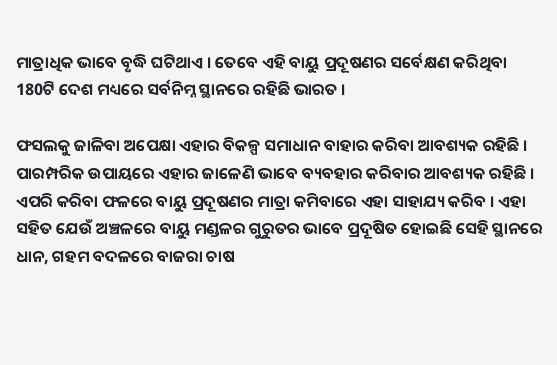ମାତ୍ରାଧିକ ଭାବେ ବୃଦ୍ଧି ଘଟିଥାଏ । ତେବେ ଏହି ବାୟୁ ପ୍ରଦୂଷଣର ସର୍ବେକ୍ଷଣ କରିଥିବା 180ଟି ଦେଶ ମଧ୍ୟରେ ସର୍ବନିମ୍ନ ସ୍ଥାନରେ ରହିଛି ଭାରତ ।

ଫସଲକୁ ଜାଳିବା ଅପେକ୍ଷା ଏହାର ବିକଳ୍ପ ସମାଧାନ ବାହାର କରିବା ଆବଶ୍ୟକ ରହିଛି । ପାରମ୍ପରିକ ଉପାୟରେ ଏହାର ଜାଳେଣି ଭାବେ ବ୍ୟବହାର କରିବାର ଆବଶ୍ୟକ ରହିଛି । ଏପରି କରିବା ଫଳରେ ବାୟୁ ପ୍ରଦୂଷଣର ମାତ୍ରା କମିବାରେ ଏହା ସାହାଯ୍ୟ କରିବ । ଏହା ସହିତ ଯେଉଁ ଅଞ୍ଚଳରେ ବାୟୁ ମଣ୍ଡଳର ଗୁରୁତର ଭାବେ ପ୍ରଦୂଷିତ ହୋଇଛି ସେହି ସ୍ଥାନରେ ଧାନ, ଗହମ ବଦଳରେ ବାଜରା ଚାଷ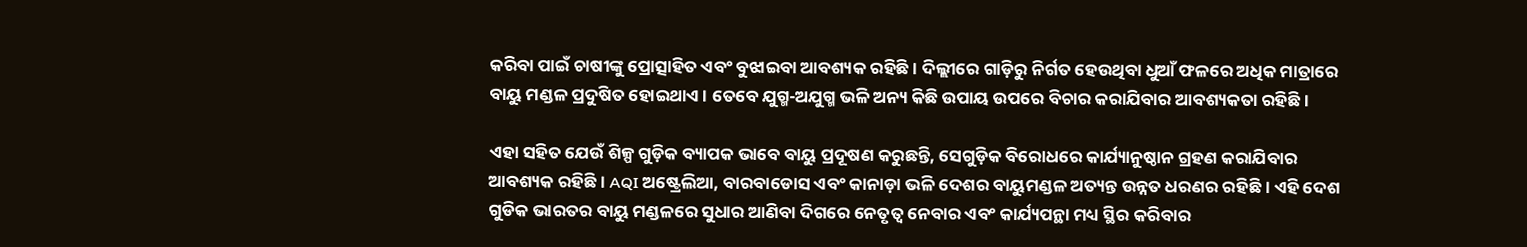କରିବା ପାଇଁ ଚାଷୀଙ୍କୁ ପ୍ରୋତ୍ସାହିତ ଏବଂ ବୁଝାଇବା ଆବଶ୍ୟକ ରହିଛି । ଦିଲ୍ଲୀରେ ଗାଡ଼ିରୁ ନିର୍ଗତ ହେଉଥିବା ଧୁଆଁ ଫଳରେ ଅଧିକ ମାତ୍ରାରେ ବାୟୁ ମଣ୍ଡଳ ପ୍ରଦୁଷିତ ହୋଇଥାଏ । ତେବେ ଯୁଗ୍ମ-ଅଯୁଗ୍ମ ଭଳି ଅନ୍ୟ କିଛି ଉପାୟ ଉପରେ ବିଚାର କରାଯିବାର ଆବଶ୍ୟକତା ରହିଛି ।

ଏହା ସହିତ ଯେଉଁ ଶିଳ୍ପ ଗୁଡ଼ିକ ବ୍ୟାପକ ଭାବେ ବାୟୁ ପ୍ରଦୂଷଣ କରୁଛନ୍ତି, ସେଗୁଡ଼ିକ ବିରୋଧରେ କାର୍ଯ୍ୟାନୁଷ୍ଠାନ ଗ୍ରହଣ କରାଯିବାର ଆବଶ୍ୟକ ରହିଛି । AQI ଅଷ୍ଟ୍ରେଲିଆ, ବାରବାଡୋସ ଏବଂ କାନାଡ଼ା ଭଳି ଦେଶର ବାୟୁମଣ୍ଡଳ ଅତ୍ୟନ୍ତ ଉନ୍ନତ ଧରଣର ରହିଛି । ଏହି ଦେଶ ଗୁଡିକ ଭାରତର ବାୟୁ ମଣ୍ଡଳରେ ସୁଧାର ଆଣିବା ଦିଗରେ ନେତୃତ୍ବ ନେବାର ଏବଂ କାର୍ଯ୍ୟପନ୍ଥା ମଧ୍ୟ ସ୍ଥିର କରିବାର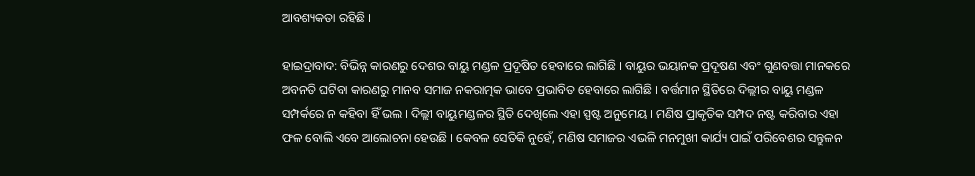ଆବଶ୍ୟକତା ରହିଛି ।

ହାଇଦ୍ରାବାଦ: ବିଭିନ୍ନ କାରଣରୁ ଦେଶର ବାୟୁ ମଣ୍ଡଳ ପ୍ରଦୂଷିତ ହେବାରେ ଲାଗିଛି । ବାୟୁର ଭୟାନକ ପ୍ରଦୂଷଣ ଏବଂ ଗୁଣବତ୍ତା ମାନକରେ ଅବନତି ଘଟିବା କାରଣରୁ ମାନବ ସମାଜ ନକରାତ୍ମକ ଭାବେ ପ୍ରଭାବିତ ହେବାରେ ଲାଗିଛି । ବର୍ତ୍ତମାନ ସ୍ଥିତିରେ ଦିଲ୍ଲୀର ବାୟୁ ମଣ୍ଡଳ ସମ୍ପର୍କରେ ନ କହିବା ହିଁ ଭଲ । ଦିଲ୍ଲୀ ବାୟୁମଣ୍ଡଳର ସ୍ଥିତି ଦେଖିଲେ ଏହା ସ୍ପଷ୍ଟ ଅନୁମେୟ । ମଣିଷ ପ୍ରାକୃତିକ ସମ୍ପଦ ନଷ୍ଟ କରିବାର ଏହା ଫଳ ବୋଲି ଏବେ ଆଲୋଚନା ହେଉଛି । କେବଳ ସେତିକି ନୁହେଁ, ମଣିଷ ସମାଜର ଏଭଳି ମନମୁଖୀ କାର୍ଯ୍ୟ ପାଇଁ ପରିବେଶର ସନ୍ତୁଳନ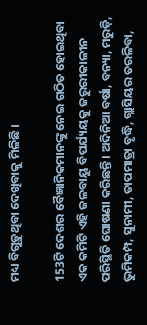ମଧ୍ୟ ବିଗୁଡ଼ୁଥିବା ଦେଖିବାକୁ ମିଳିଛି ।

153ଟି ଦେଶର ବୈଜ୍ଞାନିକମାନଙ୍କୁ ନେଇ ଗଠିତ ହୋଇଥିବା ଏକ କମିଟି ଏହି ଜଳବାୟୁ ବିପର୍ଯ୍ୟୟକୁ ଜରୁରୀକାଳୀନ ପରିସ୍ଥିତି ଘୋଷଣା କରିଛନ୍ତି । ଅଦିନିଆ ବର୍ଷା, ବନ୍ୟା, ମରୁଡ଼ି, ଭୁମିକମ୍ପ, ସୁନାମୀ, ତାପମାତ୍ରା ବୃଦ୍ଧି, ଗ୍ଲାସିୟର ତରଳିବା,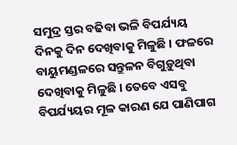ସମୁଦ୍ର ସ୍ତର ବଢିବା ଭଳି ବିପର୍ଯ୍ୟୟ ଦିନକୁ ଦିନ ଦେଖିବାକୁ ମିଳୁଛି । ଫଳରେ ବାୟୁମଣ୍ଡଳରେ ସନ୍ତୁଳନ ବିଗୁଡ଼ୁଥିବା ଦେଖିବାକୁ ମିଳୁଛି । ତେବେ ଏସବୁ ବିପର୍ଯ୍ୟୟର ମୂଳ କାରଣ ଯେ ପାଣିପାଗ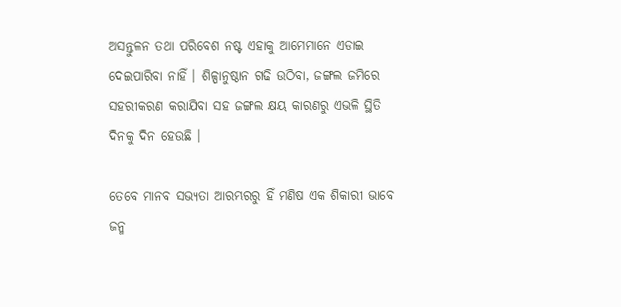ଅସନ୍ତୁଳନ ତଥା ପରିବେଶ ନଷ୍ଟ ଏହାକୁ ଆମେମାନେ ଏଡାଇ ଦେଇପାରିବା ନାହିଁ । ଶିଳ୍ପାନୁଷ୍ଠାନ ଗଢି ଉଠିବା, ଜଙ୍ଗଲ ଜମିରେ ସହରୀକରଣ କରାଯିବା ସହ ଜଙ୍ଗଲ କ୍ଷୟ କାରଣରୁ ଏଭଳି ସ୍ଥିତି ଦିନକୁ ଦିନ ହେଉଛି ।

ତେବେ ମାନବ ସଭ୍ୟତା ଆରମ୍ଭରରୁ ହିଁ ମଣିଷ ଏକ ଶିକାରୀ ଭାବେ ଜନ୍ମ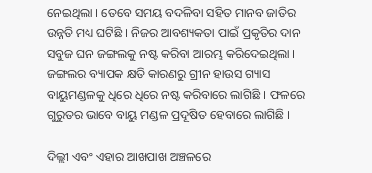ନେଇଥିଲା । ତେବେ ସମୟ ବଦଳିବା ସହିତ ମାନବ ଜାତିର ଉନ୍ନତି ମଧ୍ୟ ଘଟିଛି । ନିଜର ଆବଶ୍ୟକତା ପାଇଁ ପ୍ରକୃତିର ଦାନ ସବୁଜ ଘନ ଜଙ୍ଗଲକୁ ନଷ୍ଟ କରିବା ଆରମ୍ଭ କରିଦେଇଥିଲା । ଜଙ୍ଗଲର ବ୍ୟାପକ କ୍ଷତି କାରଣରୁ ଗ୍ରୀନ ହାଉସ ଗ୍ୟାସ ବାୟୁମଣ୍ଡଳକୁ ଧିରେ ଧିରେ ନଷ୍ଟ କରିବାରେ ଲାଗିଛି । ଫଳରେ ଗୁରୁତର ଭାବେ ବାୟୁ ମଣ୍ଡଳ ପ୍ରଦୂଷିତ ହେବାରେ ଲାଗିଛି ।

ଦିଲ୍ଲୀ ଏବଂ ଏହାର ଆଖପାଖ ଅଞ୍ଚଳରେ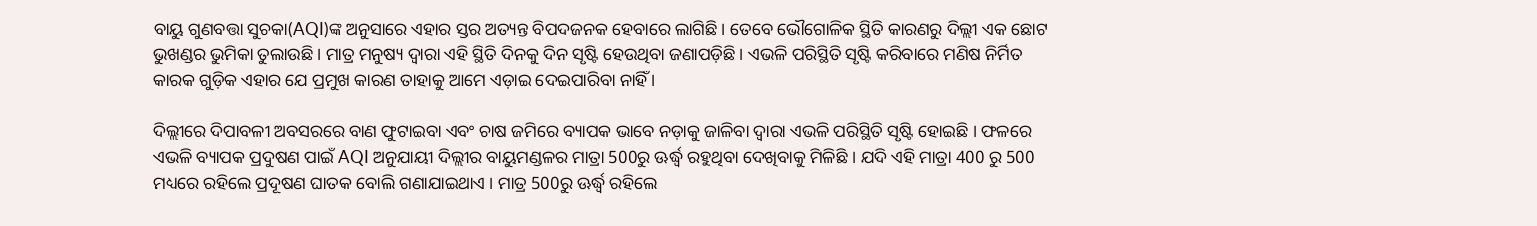ବାୟୁ ଗୁଣବତ୍ତା ସୁଚକା(AQI)ଙ୍କ ଅନୁସାରେ ଏହାର ସ୍ତର ଅତ୍ୟନ୍ତ ବିପଦଜନକ ହେବାରେ ଲାଗିଛି । ତେବେ ଭୌଗୋଳିକ ସ୍ଥିତି କାରଣରୁ ଦିଲ୍ଲୀ ଏକ ଛୋଟ ଭୁଖଣ୍ଡର ଭୁମିକା ତୁଲାଉଛି । ମାତ୍ର ମନୁଷ୍ୟ ଦ୍ବାରା ଏହି ସ୍ଥିତି ଦିନକୁ ଦିନ ସୃଷ୍ଟି ହେଉଥିବା ଜଣାପଡ଼ିଛି । ଏଭଳି ପରିସ୍ଥିତି ସୃଷ୍ଟି କରିବାରେ ମଣିଷ ନିର୍ମିତ କାରକ ଗୁଡ଼ିକ ଏହାର ଯେ ପ୍ରମୁଖ କାରଣ ତାହାକୁ ଆମେ ଏଡ଼ାଇ ଦେଇପାରିବା ନାହିଁ ।

ଦିଲ୍ଲୀରେ ଦିପାବଳୀ ଅବସରରେ ବାଣ ଫୁଟାଇବା ଏବଂ ଚାଷ ଜମିରେ ବ୍ୟାପକ ଭାବେ ନଡ଼ାକୁ ଜାଳିବା ଦ୍ବାରା ଏଭଳି ପରିସ୍ଥିତି ସୃଷ୍ଟି ହୋଇଛି । ଫଳରେ ଏଭଳି ବ୍ୟାପକ ପ୍ରଦୁଷଣ ପାଇଁ AQI ଅନୁଯାୟୀ ଦିଲ୍ଲୀର ବାୟୁମଣ୍ଡଳର ମାତ୍ରା 500ରୁ ଊର୍ଦ୍ଧ୍ବ ରହୁଥିବା ଦେଖିବାକୁ ମିଳିଛି । ଯଦି ଏହି ମାତ୍ରା 400 ରୁ 500 ମଧ୍ୟରେ ରହିଲେ ପ୍ରଦୂଷଣ ଘାତକ ବୋଲି ଗଣାଯାଇଥାଏ । ମାତ୍ର 500ରୁ ଊର୍ଦ୍ଧ୍ବ ରହିଲେ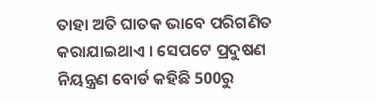ତାହା ଅତି ଘାତକ ଭାବେ ପରିଗଣିତ କରାଯାଇଥାଏ । ସେପଟେ ପ୍ରଦୁଷଣ ନିୟନ୍ତ୍ରଣ ବୋର୍ଡ କହିଛି 500ରୁ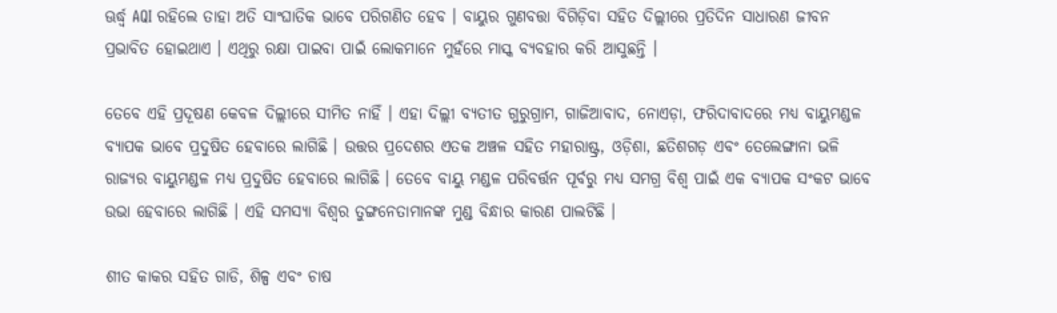ଊର୍ଦ୍ଧ୍ବ AQI ରହିଲେ ତାହା ଅତି ସାଂଘାତିକ ଭାବେ ପରିଗଣିତ ହେବ । ବାୟୁର ଗୁଣବତ୍ତା ବିଗିଡ଼ିବା ସହିତ ଦିଲ୍ଲୀରେ ପ୍ରତିଦିନ ସାଧାରଣ ଜୀବନ ପ୍ରଭାବିତ ହୋଇଥାଏ । ଏଥିରୁ ରକ୍ଷା ପାଇବା ପାଇଁ ଲୋକମାନେ ମୁହଁରେ ମାସ୍କ ବ୍ୟବହାର କରି ଆସୁଛନ୍ତି ।

ତେବେ ଏହି ପ୍ରଦୂଷଣ କେବଳ ଦିଲ୍ଲୀରେ ସୀମିତ ନାହିଁ । ଏହା ଦିଲ୍ଲୀ ବ୍ୟତୀତ ଗୁରୁଗ୍ରାମ, ଗାଜିଆବାଦ, ନୋଏଡ଼ା, ଫରିଦାବାଦରେ ମଧ୍ୟ ବାୟୁମଣ୍ଡଳ ବ୍ୟାପକ ଭାବେ ପ୍ରଦୁଷିତ ହେବାରେ ଲାଗିଛି । ଉତ୍ତର ପ୍ରଦେଶର ଏତକ ଅଞ୍ଚଳ ସହିତ ମହାରାଷ୍ଟ୍ର, ଓଡ଼ିଶା, ଛତିଶଗଡ଼ ଏବଂ ତେଲେଙ୍ଗାନା ଭଳି ରାଜ୍ୟର ବାୟୁମଣ୍ଡଳ ମଧ୍ୟ ପ୍ରଦୁଷିତ ହେବାରେ ଲାଗିଛି । ତେବେ ବାୟୁ ମଣ୍ଡଳ ପରିବର୍ତ୍ତନ ପୂର୍ବରୁ ମଧ୍ୟ ସମଗ୍ର ବିଶ୍ବ ପାଇଁ ଏକ ବ୍ୟାପକ ସଂକଟ ଭାବେ ଉଭା ହେବାରେ ଲାଗିଛି । ଏହି ସମସ୍ୟା ବିଶ୍ବର ତୁଙ୍ଗନେତାମାନଙ୍କ ମୁଣ୍ଡ ବିନ୍ଧାର କାରଣ ପାଲଟିଛି ।

ଶୀତ କାକର ସହିତ ଗାଡି, ଶିଳ୍ପ ଏବଂ ଚାଷ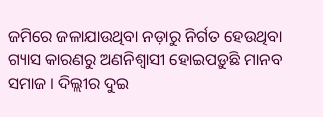ଜମିରେ ଜଳାଯାଉଥିବା ନଡ଼ାରୁ ନିର୍ଗତ ହେଉଥିବା ଗ୍ୟାସ କାରଣରୁ ଅଣନିଶ୍ବାସୀ ହୋଇପଡ଼ୁଛି ମାନବ ସମାଜ । ଦିଲ୍ଲୀର ଦୁଇ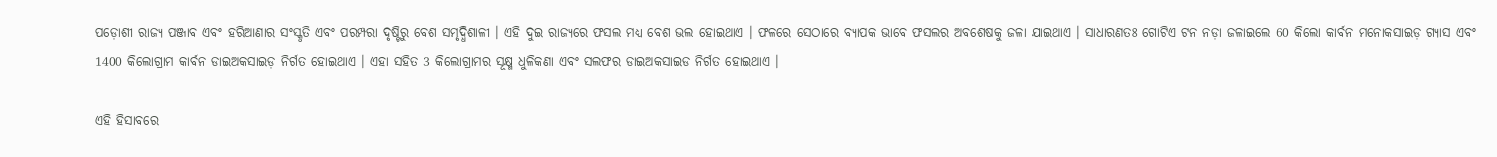ପଡ଼ୋଶୀ ରାଜ୍ୟ ପଞ୍ଜାବ ଏବଂ ହରିଆଣାର ସଂସ୍କୃତି ଏବଂ ପରମ୍ପରା ଦୃଷ୍ଟିରୁ ବେଶ ସମୃଦ୍ଧିଶାଳୀ । ଏହି ଦୁଇ ରାଜ୍ୟରେ ଫସଲ ମଧ୍ୟ ବେଶ ଭଲ ହୋଇଥାଏ । ଫଳରେ ସେଠାରେ ବ୍ୟାପକ ଭାବେ ଫସଲର ଅବଶେଷକୁ ଜଳା ଯାଇଥାଏ । ସାଧାରଣତଃ ଗୋଟିଏ ଟନ ନଡ଼ା ଜଳାଇଲେ 60 କିଲୋ କାର୍ବନ ମନୋକସାଇଡ଼ ଗ୍ୟାସ ଏବଂ 1400 କିଲୋଗ୍ରାମ କାର୍ବନ ଡାଇଅକସାଇଡ଼ ନିର୍ଗତ ହୋଇଥାଏ । ଏହା ସହିତ 3 କିଲୋଗ୍ରାମର ସୂକ୍ଷ୍ମ ଧୁଳିକଣା ଏବଂ ସଲଫର ଡାଇଅକସାଇଡ ନିର୍ଗତ ହୋଇଥାଏ ।

ଏହି ହିସାବରେ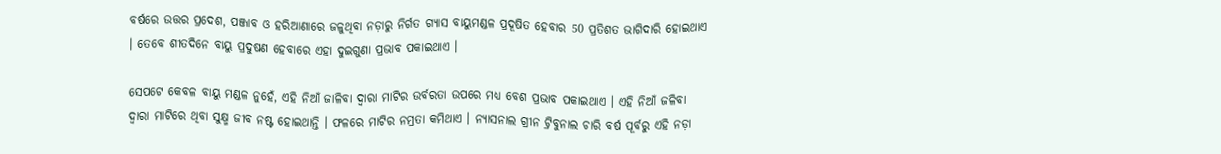ବର୍ଷରେ ଉତ୍ତର ପ୍ରଦେଶ, ପଞ୍ଜାବ ଓ ହରିଆଣାରେ ଜଳୁଥିବା ନଡ଼ାରୁ ନିର୍ଗତ ଗ୍ୟାସ ବାୟୁମଣ୍ଡଳ ପ୍ରଦୂଷିତ ହେବାର 50 ପ୍ରତିଶତ ଭାଗିଦାରି ହୋଇଥାଏ । ତେବେ ଶୀତଦିନେ ବାୟୁ ପ୍ରଦୁଷଣ ହେବାରେ ଏହା ଦୁଇଗୁଣା ପ୍ରଭାବ ପକାଇଥାଏ ।

ସେପଟେ କେବଳ ବାୟୁ ମଣ୍ଡଳ ନୁହେଁ, ଏହି ନିଆଁ ଜାଳିବା ଦ୍ବାରା ମାଟିର ଉର୍ବରତା ଉପରେ ମଧ୍ୟ ବେଶ ପ୍ରଭାବ ପକାଇଥାଏ । ଏହି ନିଆଁ ଜଳିବା ଦ୍ବାରା ମାଟିରେ ଥିବା ସୁକ୍ଷ୍ମ ଜୀବ ନଷ୍ଟ ହୋଇଥାନ୍ତି । ଫଳରେ ମାଟିର ନମ୍ରତା କମିଥାଏ । ନ୍ୟାସନାଲ ଗ୍ରୀନ ଟ୍ରିବୁନାଲ ଚାରି ବର୍ଷ ପୂର୍ବରୁ ଏହି ନଡ଼ା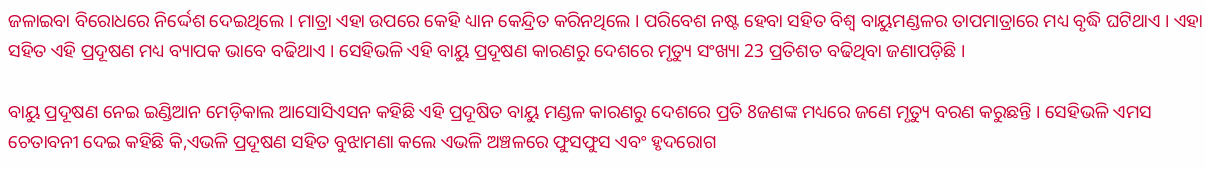ଜଳାଇବା ବିରୋଧରେ ନିର୍ଦ୍ଦେଶ ଦେଇଥିଲେ । ମାତ୍ରା ଏହା ଉପରେ କେହି ଧ୍ୟାନ କେନ୍ଦ୍ରିତ କରିନଥିଲେ । ପରିବେଶ ନଷ୍ଟ ହେବା ସହିତ ବିଶ୍ବ ବାୟୁମଣ୍ଡଳର ତାପମାତ୍ରାରେ ମଧ୍ୟ ବୃଦ୍ଧି ଘଟିଥାଏ । ଏହା ସହିତ ଏହି ପ୍ରଦୂଷଣ ମଧ୍ୟ ବ୍ୟାପକ ଭାବେ ବଢିଥାଏ । ସେହିଭଳି ଏହି ବାୟୁ ପ୍ରଦୂଷଣ କାରଣରୁ ଦେଶରେ ମୃତ୍ୟୁ ସଂଖ୍ୟା 23 ପ୍ରତିଶତ ବଢିଥିବା ଜଣାପଡ଼ିଛି ।

ବାୟୁ ପ୍ରଦୂଷଣ ନେଇ ଇଣ୍ଡିଆନ ମେଡ଼ିକାଲ ଆସୋସିଏସନ କହିଛି ଏହି ପ୍ରଦୂଷିତ ବାୟୁ ମଣ୍ଡଳ କାରଣରୁ ଦେଶରେ ପ୍ରତି 8ଜଣଙ୍କ ମଧ୍ୟରେ ଜଣେ ମୃତ୍ୟୁ ବରଣ କରୁଛନ୍ତି । ସେହିଭଳି ଏମସ ଚେତାବନୀ ଦେଇ କହିଛି କି,ଏଭଳି ପ୍ରଦୂଷଣ ସହିତ ବୁଝାମଣା କଲେ ଏଭଳି ଅଞ୍ଚଳରେ ଫୁସଫୁସ ଏବଂ ହୃଦରୋଗ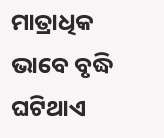ମାତ୍ରାଧିକ ଭାବେ ବୃଦ୍ଧି ଘଟିଥାଏ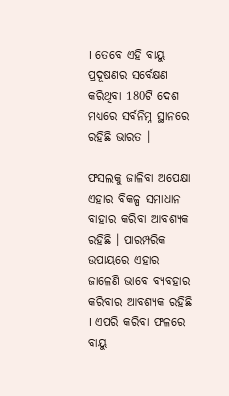। ତେବେ ଏହି ବାୟୁ ପ୍ରଦୂଷଣର ସର୍ବେକ୍ଷଣ କରିଥିବା 180ଟି ଦେଶ ମଧ୍ୟରେ ସର୍ବନିମ୍ନ ସ୍ଥାନରେ ରହିଛି ଭାରତ ।

ଫସଲକୁ ଜାଳିବା ଅପେକ୍ଷା ଏହାର ବିକଳ୍ପ ସମାଧାନ ବାହାର କରିବା ଆବଶ୍ୟକ ରହିଛି । ପାରମ୍ପରିକ ଉପାୟରେ ଏହାର ଜାଳେଣି ଭାବେ ବ୍ୟବହାର କରିବାର ଆବଶ୍ୟକ ରହିଛି । ଏପରି କରିବା ଫଳରେ ବାୟୁ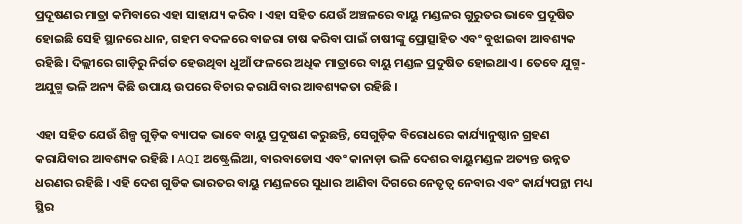ପ୍ରଦୂଷଣର ମାତ୍ରା କମିବାରେ ଏହା ସାହାଯ୍ୟ କରିବ । ଏହା ସହିତ ଯେଉଁ ଅଞ୍ଚଳରେ ବାୟୁ ମଣ୍ଡଳର ଗୁରୁତର ଭାବେ ପ୍ରଦୂଷିତ ହୋଇଛି ସେହି ସ୍ଥାନରେ ଧାନ, ଗହମ ବଦଳରେ ବାଜରା ଚାଷ କରିବା ପାଇଁ ଚାଷୀଙ୍କୁ ପ୍ରୋତ୍ସାହିତ ଏବଂ ବୁଝାଇବା ଆବଶ୍ୟକ ରହିଛି । ଦିଲ୍ଲୀରେ ଗାଡ଼ିରୁ ନିର୍ଗତ ହେଉଥିବା ଧୁଆଁ ଫଳରେ ଅଧିକ ମାତ୍ରାରେ ବାୟୁ ମଣ୍ଡଳ ପ୍ରଦୁଷିତ ହୋଇଥାଏ । ତେବେ ଯୁଗ୍ମ-ଅଯୁଗ୍ମ ଭଳି ଅନ୍ୟ କିଛି ଉପାୟ ଉପରେ ବିଚାର କରାଯିବାର ଆବଶ୍ୟକତା ରହିଛି ।

ଏହା ସହିତ ଯେଉଁ ଶିଳ୍ପ ଗୁଡ଼ିକ ବ୍ୟାପକ ଭାବେ ବାୟୁ ପ୍ରଦୂଷଣ କରୁଛନ୍ତି, ସେଗୁଡ଼ିକ ବିରୋଧରେ କାର୍ଯ୍ୟାନୁଷ୍ଠାନ ଗ୍ରହଣ କରାଯିବାର ଆବଶ୍ୟକ ରହିଛି । AQI ଅଷ୍ଟ୍ରେଲିଆ, ବାରବାଡୋସ ଏବଂ କାନାଡ଼ା ଭଳି ଦେଶର ବାୟୁମଣ୍ଡଳ ଅତ୍ୟନ୍ତ ଉନ୍ନତ ଧରଣର ରହିଛି । ଏହି ଦେଶ ଗୁଡିକ ଭାରତର ବାୟୁ ମଣ୍ଡଳରେ ସୁଧାର ଆଣିବା ଦିଗରେ ନେତୃତ୍ବ ନେବାର ଏବଂ କାର୍ଯ୍ୟପନ୍ଥା ମଧ୍ୟ ସ୍ଥିର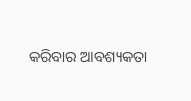କରିବାର ଆବଶ୍ୟକତା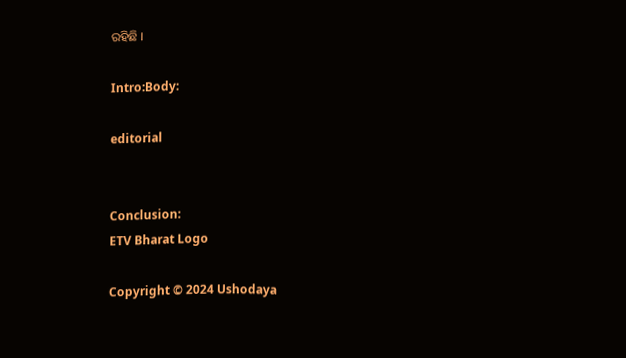ରହିଛି ।

Intro:Body:

editorial


Conclusion:
ETV Bharat Logo

Copyright © 2024 Ushodaya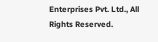Enterprises Pvt. Ltd., All Rights Reserved.